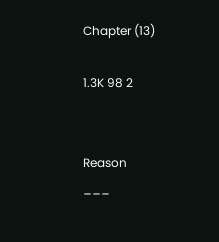Chapter (13)

1.3K 98 2


Reason
___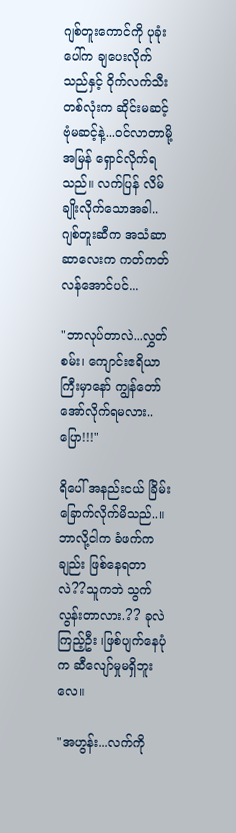ဂျစ်တူးကောင်ကို ပုခုံးပေါ်က ချပေးလိုက်သည်နှင့် ဝိုက်လက်သီးတစ်လုံးက ဆိုင်းမဆင့် ဗုံမဆင့်နဲ့...ဝင်လာတာမို့ အမြန် ရှောင်လိုက်ရသည်။ လက်ပြန် လိမ်ချိုးလိုက်သောအခါ..ဂျစ်တူးဆီက အသံဆာဆာလေးက ကတ်ကတ်လန်အောင်ပင်...

"ဘာလုပ်တာလဲ...လွှတ်စမ်း၊ ကျောင်းဧရိယာကြီးမှာနော် ကျွန်တော် အော်လိုက်ရမလား..ပြော!!!"

ရိပေါ် အနည်းငယ် ခြိမ်းခြောက်လိုက်မိသည်..။ဘာလို့ငါက ခံဖက်ကချည်း ဖြစ်နေရတာလဲ??သူကဘဲ သွက်လွန်းတာလား.?? ခုလဲကြည့်ဦး ၊ဖြစ်ပျက်နေပုံက ဆီလျော်မှုမရှိဘူးလေ။

"အဟွန်း...လက်ကို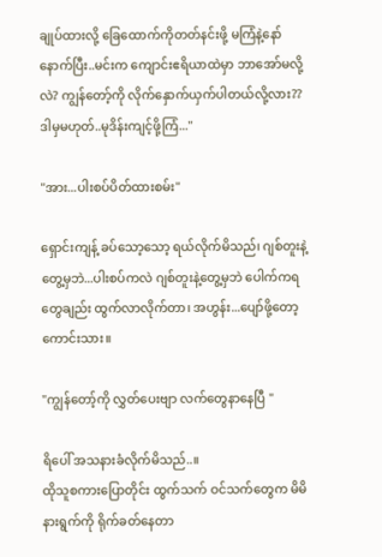ချုပ်ထားလို့ ခြေထောက်ကိုတတ်နင်းဖို့ မကြံနဲ့နော် နောက်ပြီး..မင်းက ကျောင်းဧရိယာထဲမှာ ဘာအော်မလို့လဲ? ကျွန်တော့်ကို လိုက်နှောက်ယှက်ပါတယ်လို့လား??ဒါမှမဟုတ်..မုဒိန်းကျင့်ဖို့ကြံ..."

"အား...ပါးစပ်ပိတ်ထားစမ်း"

ရှောင်းကျန့် ခပ်သော့သော့ ရယ်လိုက်မိသည်၊ ဂျစ်တူးနဲ့တွေ့မှဘဲ...ပါးစပ်ကလဲ ဂျစ်တူးနဲ့တွေ့မှဘဲ ပေါက်ကရတွေချည်း ထွက်လာလိုက်တာ၊ အဟွန်း...ပျော်ဖို့တော့ကောင်းသား။

"ကျွန်တော့်ကို လွှတ်ပေးဗျာ လက်တွေနာနေပြီ "

ရိပေါ် အသနားခံလိုက်မိသည်..။
ထိုသူစကားပြောတိုင်း ထွက်သက် ဝင်သက်တွေက မိမိနားရွက်ကို ရိုက်ခတ်နေတာ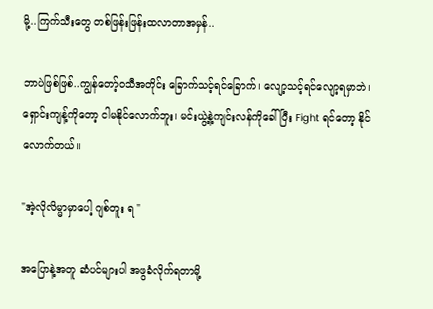မို့..ကြက်သီးတွေ တစ်ဖြန်းဖြန်းထလာတာအမှန်..

ဘာပဲဖြစ်ဖြစ်..ကျွန်တော့်ဝသီအတိုင်း ခြောက်သင့်ရင်ခြောက်၊ လျော့သင့်ရင်လျော့ရမှာဘဲ၊ ရှောင်းကျန့်ကိုတော့ ငါမနိုင်လောက်ဘူး၊ မင်းယွဲ့နဲ့ကျင်းလန်ကိုခေါ်ပြီး Fight ရင်တော့ နိုင်လောက်တယ်။

"အဲ့လိုလိမ္မာမှာပေါ့ ဂျစ်တူး ရ "

အပြောနဲ့အတူ ဆံပင်များပါ အဖွခံလိုက်ရတာမို့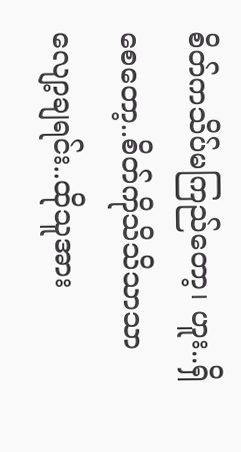စိတ်ကသိပ်မကြည်တော့၊ ဟူး..ရှိစေတော့..စိတ်ကိုသိသိသာသာ လျော့ချရင်း..ထိုသူအား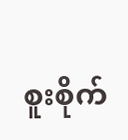စူးစိုက်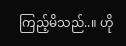ကြည့်မိသည်..။ ဟို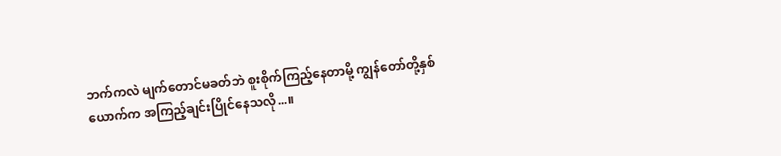ဘက်ကလဲ မျက်တောင်မခတ်ဘဲ စူးစိုက်ကြည့်နေတာမို့ ကျွန်တော်တို့နှစ်ယောက်က အကြည့်ချင်းပြိုင်နေသလို...။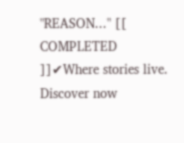"REASON..." [[ COMPLETED ]]✔Where stories live. Discover now